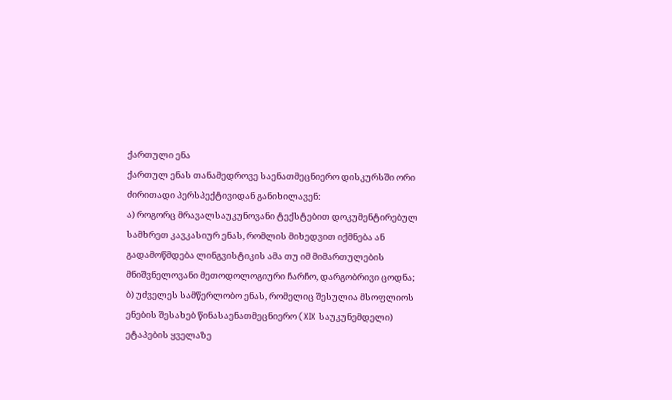ქართული ენა
ქართულ ენას თანამედროვე საენათმეცნიერო დისკურსში ორი ძირითადი პერსპექტივიდან განიხილავენ:
ა) როგორც მრავალსაუკუნოვანი ტექსტებით დოკუმენტირებულ სამხრეთ კავკასიურ ენას, რომლის მიხედვით იქმნება ან გადამოწმდება ლინგვისტიკის ამა თუ იმ მიმართულების მნიშვნელოვანი მეთოდოლოგიური ჩარჩო, დარგობრივი ცოდნა;
ბ) უძველეს სამწერლობო ენას, რომელიც შესულია მსოფლიოს ენების შესახებ წინასაენათმეცნიერო (XIX საუკუნემდელი) ეტაპების ყველაზე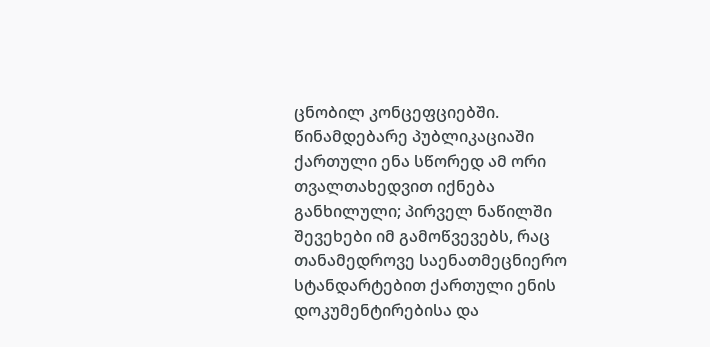ცნობილ კონცეფციებში.
წინამდებარე პუბლიკაციაში ქართული ენა სწორედ ამ ორი თვალთახედვით იქნება განხილული; პირველ ნაწილში შევეხები იმ გამოწვევებს, რაც თანამედროვე საენათმეცნიერო სტანდარტებით ქართული ენის დოკუმენტირებისა და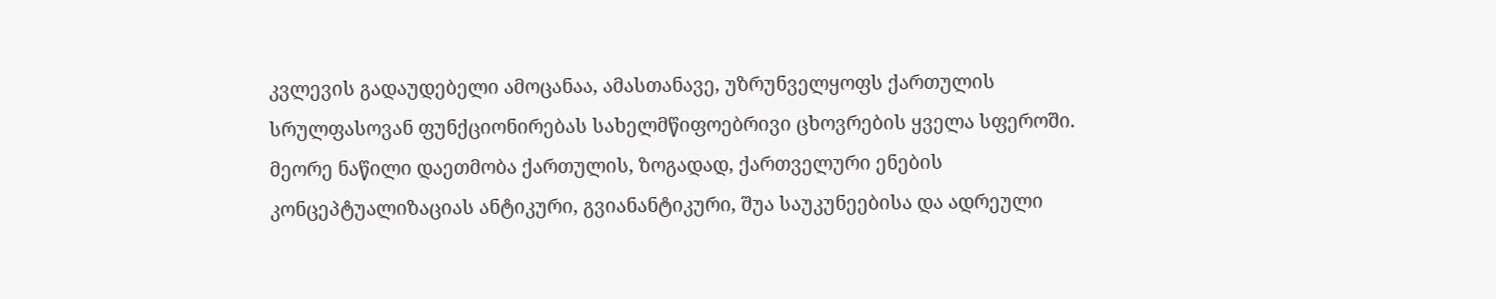კვლევის გადაუდებელი ამოცანაა, ამასთანავე, უზრუნველყოფს ქართულის სრულფასოვან ფუნქციონირებას სახელმწიფოებრივი ცხოვრების ყველა სფეროში. მეორე ნაწილი დაეთმობა ქართულის, ზოგადად, ქართველური ენების კონცეპტუალიზაციას ანტიკური, გვიანანტიკური, შუა საუკუნეებისა და ადრეული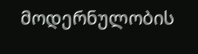მოდერნულობის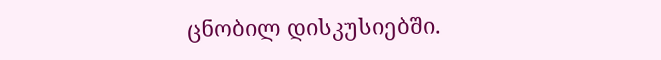ცნობილ დისკუსიებში.